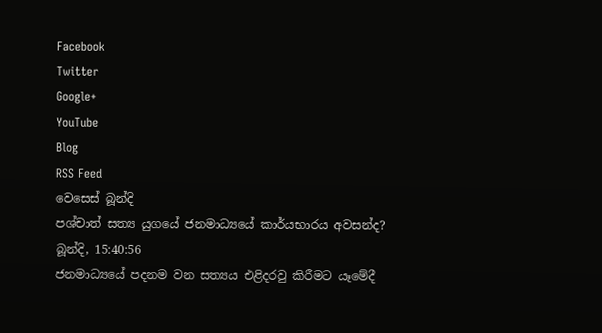Facebook
Twitter
Google+
YouTube
Blog
RSS Feed
වෙසෙස් බූන්දි
පශ්චාත් සත්‍ය යුගයේ ජනමාධ්‍යයේ කාර්යභාරය අවසන්ද?
බූන්දි, 15:40:56
ජනමාධ්‍යයේ පදනම වන සත්‍යය එළිදරවු කිරීමට යෑමේදී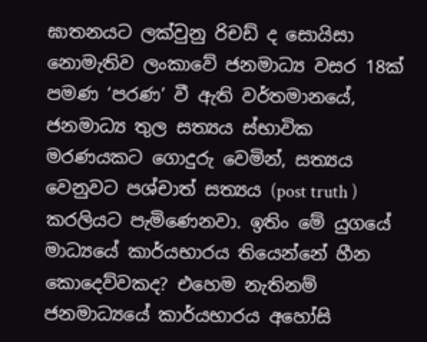ඝාතනයට ලක්වුනු රිචඩ් ද සොයිසා නොමැතිව ලංකාවේ ජනමාධ්‍ය වසර 18ක් පමණ ‘පරණ’ වී ඇති වර්තමානයේ, ජනමාධ්‍ය තුල සත්‍යය ස්භාවික මරණයකට ගොදුරු වෙමින්, සත්‍යය වෙනුවට පශ්චාත් සත්‍යය (post truth ) කරලියට පැමිණෙනවා. ඉතිං මේ යුගයේ මාධ්‍යයේ කාර්යභාරය තියෙන්නේ හීන කොදෙව්වකද? එහෙම නැතිනම් ජනමාධ්‍යයේ කාර්යභාරය අහෝසි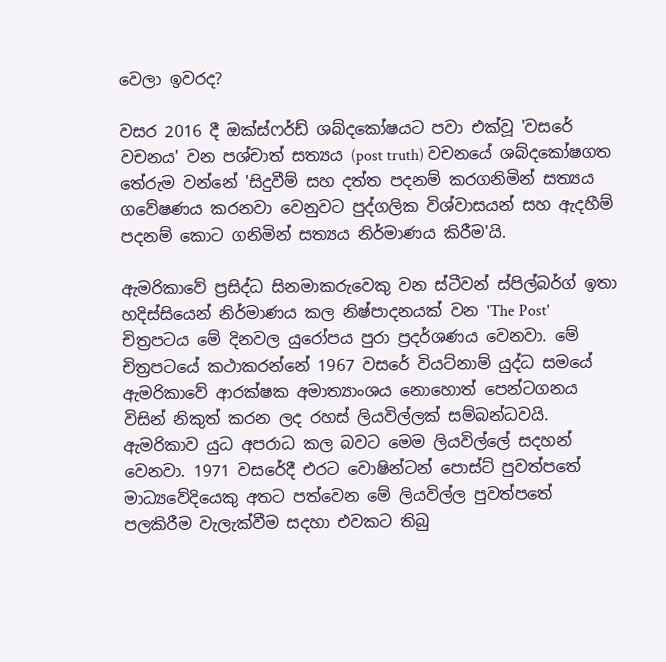වෙලා ඉවරද?

වසර 2016 දී ඔක්ස්ෆර්ඩ් ශබ්දකෝෂයට පවා එක්වූ 'වසරේ වචනය' වන පශ්චාත් සත්‍යය (post truth) වචනයේ ශබ්දකෝෂගත තේරුම වන්නේ 'සිදුවීම් සහ දත්ත පදනම් කරගනිමින් සත්‍යය ගවේෂණය කරනවා වෙනුවට පුද්ගලික විශ්වාසයන් සහ ඇදහීම් පදනම් කොට ගනිමින් සත්‍යය නිර්මාණය කිරීම'යි.

ඇමරිකාවේ ප්‍රසිද්ධ සිනමාකරුවෙකු වන ස්ටීවන් ස්පිල්බර්ග් ඉතා හදිස්සියෙන් නිර්මාණය කල නිෂ්පාදනයක් වන 'The Post' චිත්‍රපටය මේ දිනවල යුරෝපය පුරා ප්‍රදර්ශණය වෙනවා. මේ චිත්‍රපටයේ කථාකරන්නේ 1967 වසරේ වියට්නාම් යුද්ධ සමයේ ඇමරිකාවේ ආරක්ෂක අමාත්‍යාංශය නොහොත් පෙන්ටගනය විසින් නිකුත් කරන ලද රහස් ලියවිල්ලක් සම්බන්ධවයි. ඇමරිකාව යුධ අපරාධ කල බවට මෙම ලියවිල්ලේ සදහන් වෙනවා. 1971 වසරේදී එරට වොෂින්ටන් පොස්ට් පුවත්පතේ මාධ්‍යවේදියෙකු අතට පත්වෙන මේ ලියවිල්ල පුවත්පතේ පලකිරීම වැලැක්වීම සදහා එවකට තිබු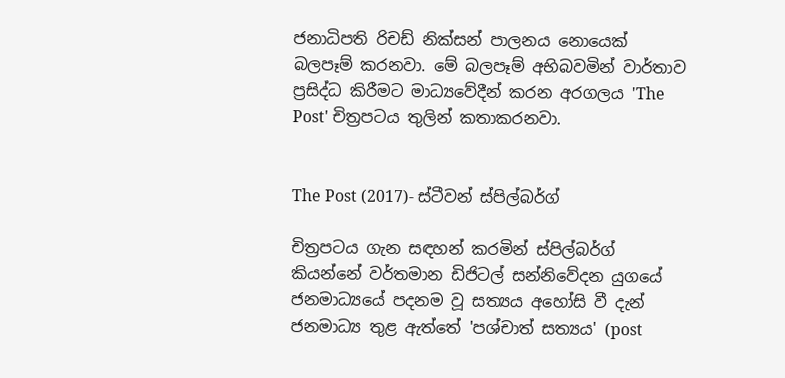ජනාධිපති රිචඩ් නික්සන් පාලනය නොයෙක් බලපෑම් කරනවා. මේ බලපෑම් අභිබවමින් වාර්තාව ප්‍රසිද්ධ කිරීමට මාධ්‍යවේදීන් කරන අරගලය 'The Post' චිත්‍රපටය තුලින් කතාකරනවා.


The Post (2017)- ස්ටීවන් ස්පිල්බර්ග්

චිත්‍රපටය ගැන සඳහන් කරමින් ස්පිල්බර්ග් කියන්නේ වර්තමාන ඩිජිටල් සන්නිවේදන යුගයේ ජනමාධ්‍යයේ පදනම වූ සත්‍යය අහෝසි වී දැන් ජනමාධ්‍ය තුළ ඇත්තේ 'පශ්චාත් සත්‍යය' (post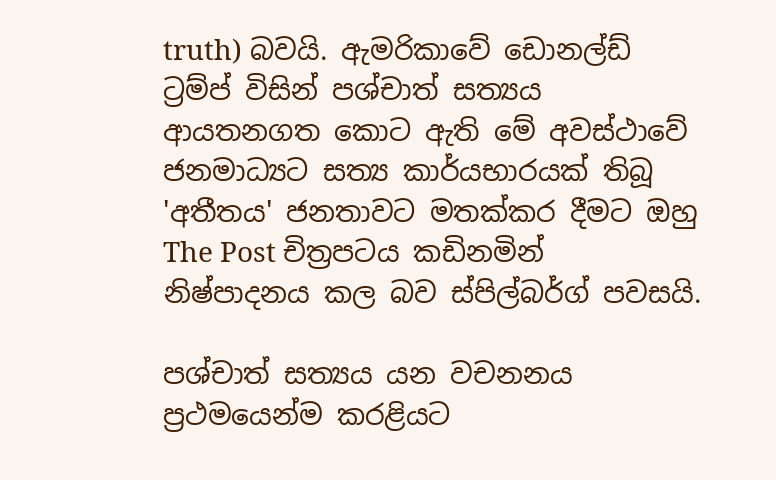truth) බවයි. ඇමරිකාවේ ඩොනල්ඩ් ට්‍රම්ප් විසින් පශ්චාත් සත්‍යය ආයතනගත කොට ඇති මේ අවස්ථාවේ ජනමාධ්‍යට සත්‍ය කාර්යභාරයක් තිබූ 'අතීතය' ජනතාවට මතක්කර දීමට ඔහු The Post චිත්‍රපටය කඩිනමින් නිෂ්පාදනය කල බව ස්පිල්බර්ග් පවසයි.

පශ්චාත් සත්‍යය යන වචනනය ප්‍රථමයෙන්ම කරළියට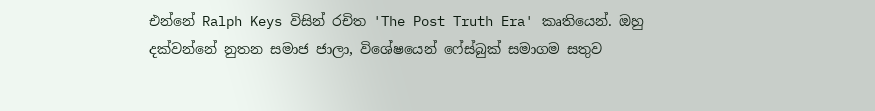එන්නේ Ralph Keys විසින් රචිත 'The Post Truth Era' කෘතියෙන්. ඔහු දක්වන්නේ නුතන සමාජ ජාලා, විශේෂයෙන් ෆේස්බුක් සමාගම සතුව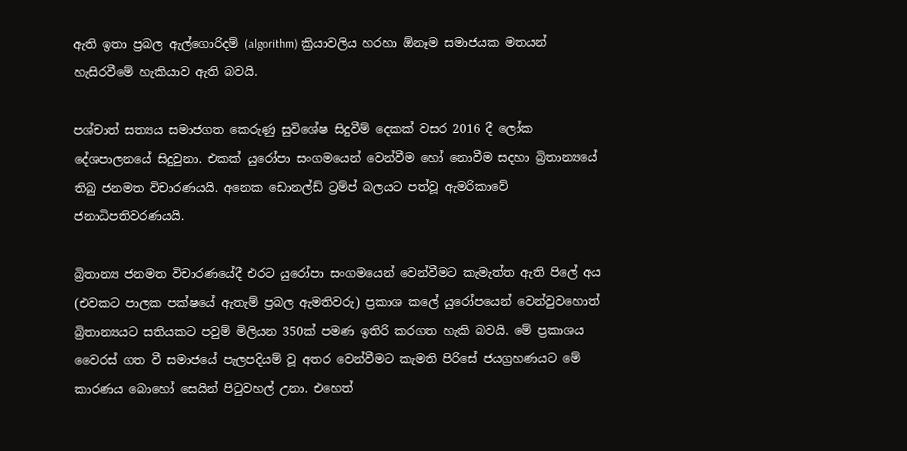ඇති ඉතා ප්‍රබල ඇල්ගොරිදම් (algorithm) ක්‍රියාවලිය හරහා ඕනෑම සමාජයක මතයන් හැසිරවීමේ හැකියාව ඇති බවයි.

පශ්චාත් සත්‍යය සමාජගත කෙරුණු සුවිශේෂ සිදුවීම් දෙකක් වසර 2016 දී ලෝක දේශපාලනයේ සිදුවුනා. එකක් යුරෝපා සංගමයෙන් වෙන්වීම හෝ නොවීම සදහා බ්‍රිතාන්‍යයේ තිබු ජනමත විචාරණයයි. අනෙක ඩොනල්ඩ් ට්‍රම්ප් බලයට පත්වූ ඇමරිකාවේ ජනාධිපතිවරණයයි.

බ්‍රිතාන්‍ය ජනමත විචාරණයේදී එරට යුරෝපා සංගමයෙන් වෙන්වීමට කැමැත්ත ඇති පිලේ අය (එවකට පාලක පක්ෂයේ ඇතැම් ප්‍රබල ඇමතිවරු) ප්‍රකාශ කලේ යුරෝපයෙන් වෙන්වුවහොත් බ්‍රිතාන්‍යයට සතියකට පවුම් මිලියන 350ක් පමණ ඉතිරි කරගත හැකි බවයි. මේ ප්‍රකාශය වෛරස් ගත වී සමාජයේ පැලපදියම් වූ අතර වෙන්වීමට කැමති පිරිසේ ජයග්‍රහණයට මේ කාරණය බොහෝ සෙයින් පිටුවහල් උනා. එහෙත්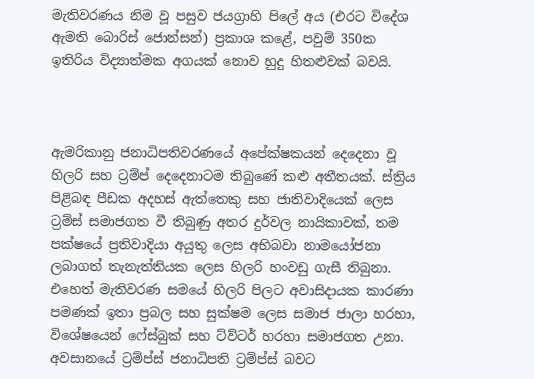මැතිවරණය නිම වූ පසුව ජයග්‍රාහි පිලේ අය (එරට විදේශ ඇමති බොරිස් ජොන්සන්) ප්‍රකාශ කළේ, පවුම් 350ක ඉතිරිය විද්‍යාත්මක අගයක් නොව හුදු හිතළුවක් බවයි.



ඇමරිකානු ජනාධිපතිවරණයේ අපේක්ෂකයන් දෙදෙනා වූ හිලරි සහ ට්‍රම්ප් දෙදෙනාටම තිබුණේ කළු අතීතයක්. ස්ත්‍රිය පිළිබඳ පීඩක අදහස් ඇත්තෙකු සහ ජාතිවාදියෙක් ලෙස ට්‍රම්ස් සමාජගත වී තිබුණු අතර දුර්වල නායිකාවක්, තම පක්ෂයේ ප්‍රතිවාදියා අයුතු ලෙස අභිබවා නාමයෝජනා ලබාගත් තැනැත්තියක ලෙස හිලරි හංවඩු ගැසී තිබුනා. එහෙත් මැතිවරණ සමයේ හිලරි පිලට අවාසිදායක කාරණා පමණක් ඉතා ප්‍රබල සහ සුක්ෂම ලෙස සමාජ ජාලා හරහා, විශේෂයෙන් ෆේස්බුක් සහ ට්ව්ටර් හරහා සමාජගත උනා. අවසානයේ ට්‍රම්ප්ස් ජනාධිපති ට්‍රම්ප්ස් බවට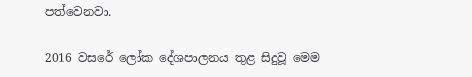පත්වෙනවා.

2016 වසරේ ලෝක දේශපාලනය තුළ සිදුවූ මෙම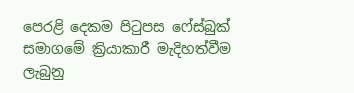පෙරළි දෙකම පිටුපස ෆේස්බුක් සමාගමේ ක්‍රියාකාරී මැදිහත්වීම ලැබුනු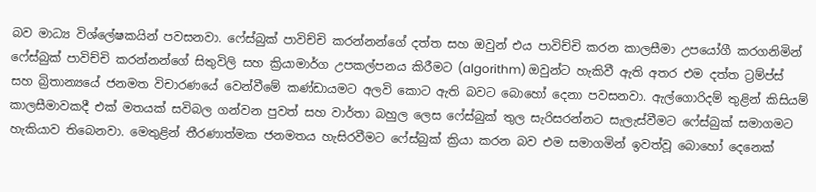බව මාධ්‍ය විශ්ලේෂකයින් පවසනවා. ෆේස්බුක් පාවිච්චි කරන්නන්ගේ දත්ත සහ ඔවුන් එය පාවිච්චි කරන කාලසීමා උපයෝගී කරගනිමින් ෆේස්බුක් පාවිච්චි කරන්නන්ගේ සිතුවිලි සහ ක්‍රියාමාර්ග උපකල්පනය කිරීමට (algorithm) ඔවුන්ට හැකිවී ඇති අතර එම දත්ත ට්‍රම්ප්ස් සහ බ්‍රිතාන්‍යයේ ජනමත විචාරණයේ වෙන්වීමේ කණ්ඩායමට අලවි කොට ඇති බවට බොහෝ දෙනා පවසනවා. ඇල්ගොරිදම් තුළින් කිසියම් කාලසීමාවකදී එක් මතයක් සවිබල ගන්වන පුවත් සහ වාර්තා බහුල ලෙස ෆේස්බුක් තුල සැරිසරන්නට සැලැස්වීමට ෆේස්බුක් සමාගමට හැකියාව තිබෙනවා. මෙතුළින් තීරණාත්මක ජනමතය හැසිරවීමට ෆේස්බුක් ක්‍රියා කරන බව එම සමාගමින් ඉවත්වූ බොහෝ දෙනෙක්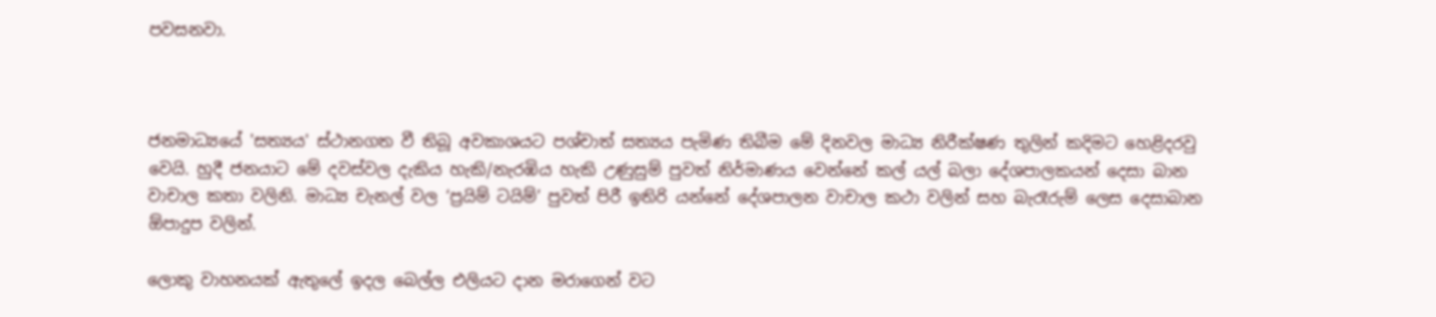පවසනවා.



ජනමාධ්‍යයේ 'සත්‍යය' ස්ථානගත වී තිබූ අවකාශයට පශ්චාත් සත්‍යය පැමිණ තිබීම මේ දිනවල මාධ්‍ය නිරීක්ෂණ තුලින් කදිමට හෙළිදරවු වෙයි. හුදී ජනයාට මේ දවස්වල දැකිය හැකි/නැරඹිය හැකි උණුසුම් පුවත් නිර්මාණය වෙන්නේ කල් යල් බලා දේශපාලකයන් දෙසා බාන වාචාල කතා වලිනි. මාධ්‍ය චැනල් වල ‘ප්‍රයිම් ටයිම්’ පුවත් පිරී ඉතිරි යන්නේ දේශපාලන වාචාල කථා වලින් සහ බැරෑරුම් ලෙස දෙසාබාන ඕපාදුප වලින්.

ලොකු වාහනයක් ඇතුලේ ඉදල බෙල්ල එලියට දාන මරාගෙන් වට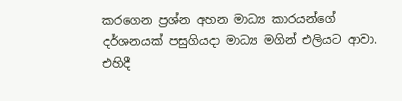කරගෙන ප්‍රශ්න අහන මාධ්‍ය කාරයන්ගේ දර්ශනයක් පසුගියදා මාධ්‍ය මගින් එලියට ආවා. එහිදී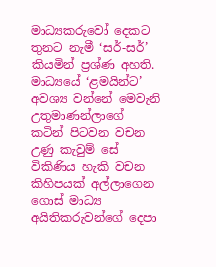මාධ්‍යකරුවෝ දෙකට තුනට නැමී ‘සර්-සර්’ කියමින් ප්‍රශ්ණ අහති. මාධ්‍යයේ ‘ළමයින්ට’ අවශ්‍ය වන්නේ මෙවැනි උතුමාණන්ලාගේ කටින් පිටවන වචන උණු කැවුම් සේ විකිණිය හැකි වචන කිහිපයක් අල්ලාගෙන ගොස් මාධ්‍ය අයිතිකරුවන්ගේ දෙපා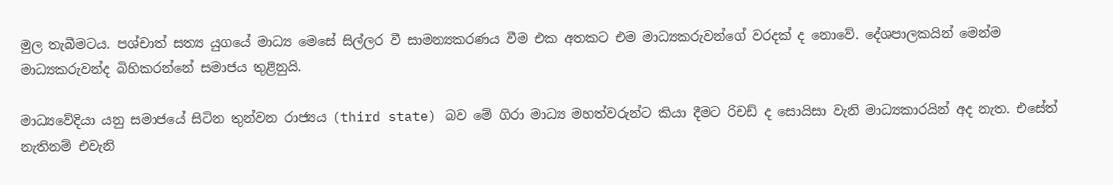මුල තැබීමටය. පශ්චාත් සත්‍ය යුගයේ මාධ්‍ය මෙසේ සිල්ලර වී සාමන්‍යකරණය වීම එක අතකට එම මාධ්‍යකරුවන්ගේ වරදක් ද නොවේ. දේශපාලකයින් මෙන්ම මාධ්‍යකරුවන්ද බිහිකරන්නේ සමාජය තුළිනුයි.

මාධ්‍යවේදියා යනු සමාජයේ සිටින තුන්වන රාජ්‍යය (third state) බව මේ ගිරා මාධ්‍ය මහත්වරුන්ට කියා දීමට රිචඩ් ද සොයිසා වැනි මාධ්‍යකාරයින් අද නැත. එසේත් නැතිනම් එවැනි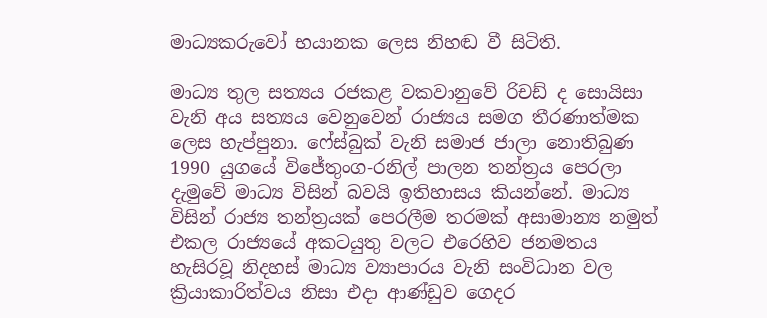මාධ්‍යකරුවෝ භයානක ලෙස නිහඬ වී සිටිති.

මාධ්‍ය තුල සත්‍යය රජකළ වකවානුවේ රිචඩ් ද සොයිසා වැනි අය සත්‍යය වෙනුවෙන් රාජ්‍යය සමග තීරණාත්මක ලෙස හැප්පුනා. ෆේස්බුක් වැනි සමාජ ජාලා නොතිබුණ 1990 යුගයේ විජේතුංග-රනිල් පාලන තන්ත්‍රය පෙරලා දැමුවේ මාධ්‍ය විසින් බවයි ඉතිහාසය කියන්නේ. මාධ්‍ය විසින් රාජ්‍ය තන්ත්‍රයක් පෙරලීම තරමක් අසාමාන්‍ය නමුත් එකල රාජ්‍යයේ අකටයුතු වලට එරෙහිව ජනමතය හැසිරවූ නිදහස් මාධ්‍ය ව්‍යාපාරය වැනි සංවිධාන වල ක්‍රියාකාරිත්වය නිසා එදා ආණ්ඩුව ගෙදර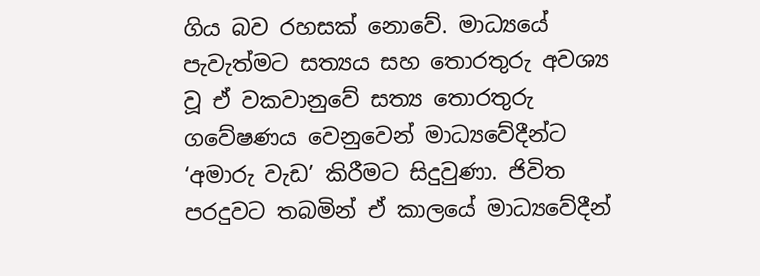ගිය බව රහසක් නොවේ. මාධ්‍යයේ පැවැත්මට සත්‍යය සහ තොරතුරු අවශ්‍ය වූ ඒ වකවානුවේ සත්‍ය තොරතුරු ගවේෂණය වෙනුවෙන් මාධ්‍යවේදීන්ට ‘අමාරු වැඩ’ කිරීමට සිදුවුණා. ජිවිත පරදුවට තබමින් ඒ කාලයේ මාධ්‍යවේදීන්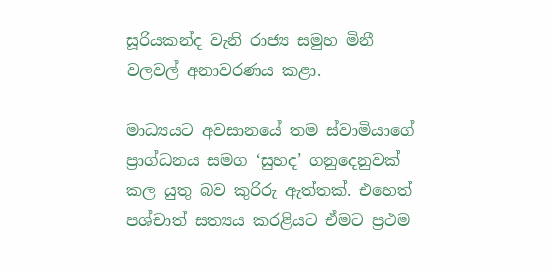සූරියකන්ද වැනි රාජ්‍ය සමුහ මිනී වලවල් අනාවරණය කළා.

මාධ්‍යයට අවසානයේ තම ස්වාමියාගේ ප්‍රාග්ධනය සමග ‘සුහද’ ගනුදෙනුවක් කල යුතු බව කුරිරු ඇත්තක්. එහෙත් පශ්චාත් සත්‍යය කරළියට ඒමට ප්‍රථම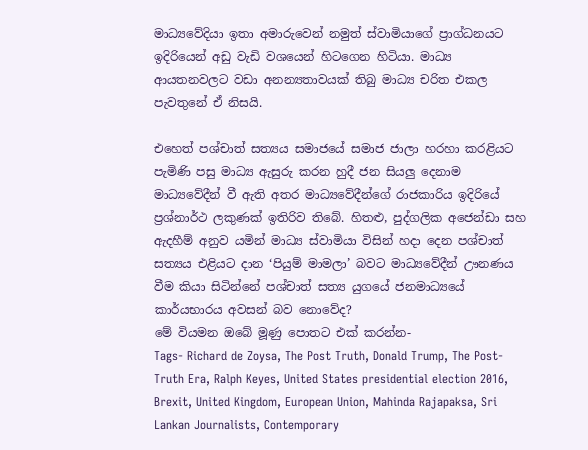මාධ්‍යවේදියා ඉතා අමාරුවෙන් නමුත් ස්වාමියාගේ ප්‍රාග්ධනයට ඉදිරියෙන් අඩු වැඩි වශයෙන් හිටගෙන හිටියා. මාධ්‍ය ආයතනවලට වඩා අනන්‍යතාවයක් තිබු මාධ්‍ය චරිත එකල පැවතුනේ ඒ නිසයි.

එහෙත් පශ්චාත් සත්‍යය සමාජයේ සමාජ ජාලා හරහා කරළියට පැමිණි පසු මාධ්‍ය ඇසුරු කරන හුදී ජන සියලු දෙනාම මාධ්‍යවේදීන් වී ඇති අතර මාධ්‍යවේදීන්ගේ රාජකාරිය ඉදිරියේ ප්‍රශ්නාර්ථ ලකුණක් ඉතිරිව තිබේ. හිතළු, පුද්ගලික අජෙන්ඩා සහ ඇදහීම් අනුව යමින් මාධ්‍ය ස්වාමියා විසින් හදා දෙන පශ්චාත් සත්‍යය එළියට දාන ‘පියුම් මාමලා’ බවට මාධ්‍යවේදීන් ඌනණය වීම කියා සිටින්නේ පශ්චාත් සත්‍ය යුගයේ ජනමාධ්‍යයේ කාර්යභාරය අවසන් බව නොවේද?
මේ වියමන ඔබේ මූණු පොතට එක් කරන්න-
Tags- Richard de Zoysa, The Post Truth, Donald Trump, The Post-Truth Era, Ralph Keyes, United States presidential election 2016, Brexit, United Kingdom, European Union, Mahinda Rajapaksa, Sri Lankan Journalists, Contemporary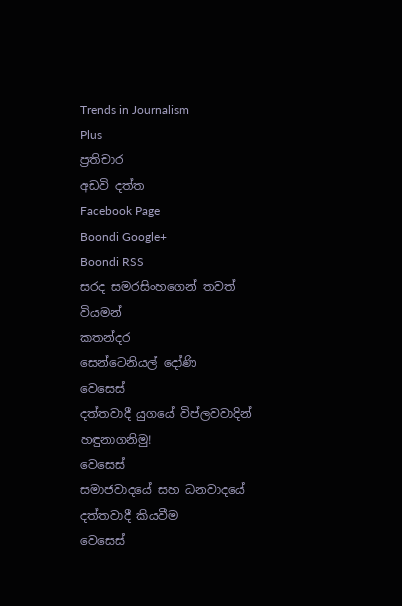Trends in Journalism
Plus
ප්‍රතිචාර
අඩවි දත්ත
Facebook Page
Boondi Google+
Boondi RSS
සරද සමරසිංහගෙන් තවත් වියමන්
කතන්දර
සෙන්ටෙනියල් දෝණි
වෙසෙස්
දත්තවාදී යුගයේ විප්ලවවාදින් හඳුනාගනිමු!
වෙසෙස්
සමාජවාදයේ සහ ධනවාදයේ දත්තවාදී කියවීම
වෙසෙස්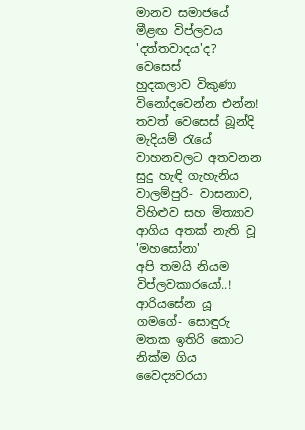මානව සමාජයේ මීළඟ විප්ලවය 'දත්තවාදය'ද?
වෙසෙස්
හුදකලාව විකුණා විනෝදවෙන්න එන්න!
තවත් වෙසෙස් බූන්දි
මැදියම් රැයේ වාහනවලට අතවනන සුදු හැඳි ගැහැනිය
වාලම්පුරි- වාසනාව, විහිළුව සහ මිත්‍යාව
ආගිය අතක් නැති වූ 'මහසෝනා'
අපි තමයි නියම විප්ලවකාරයෝ..!
ආරියසේන යූ ගමගේ- සොඳුරු මතක ඉතිරි කොට නික්ම ගිය වෛද්‍යවරයා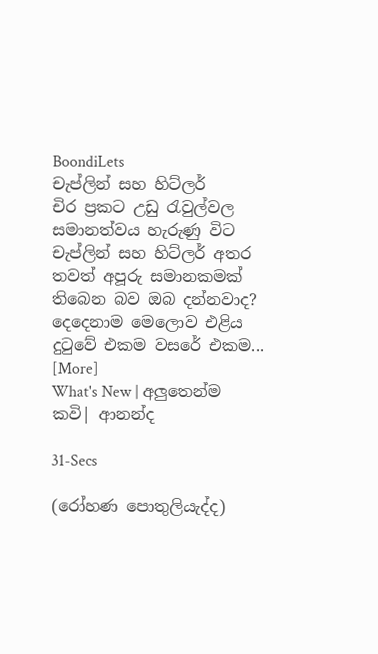BoondiLets
චැප්ලින් සහ හිට්ලර්
චිර ප්‍රකට උඩු රැවුල්වල සමානත්වය හැරුණු විට චැප්ලින් සහ හිට්ලර් අතර තවත් අපූරු සමානකමක් තිබෙන බව ඔබ දන්නවාද? දෙදෙනාම මෙලොව එළිය දුටුවේ එකම වසරේ එකම... [More]
What's New | අලුතෙන්ම
කවි| ආනන්ද

31-Secs

(රෝහණ පොතුලියැද්ද)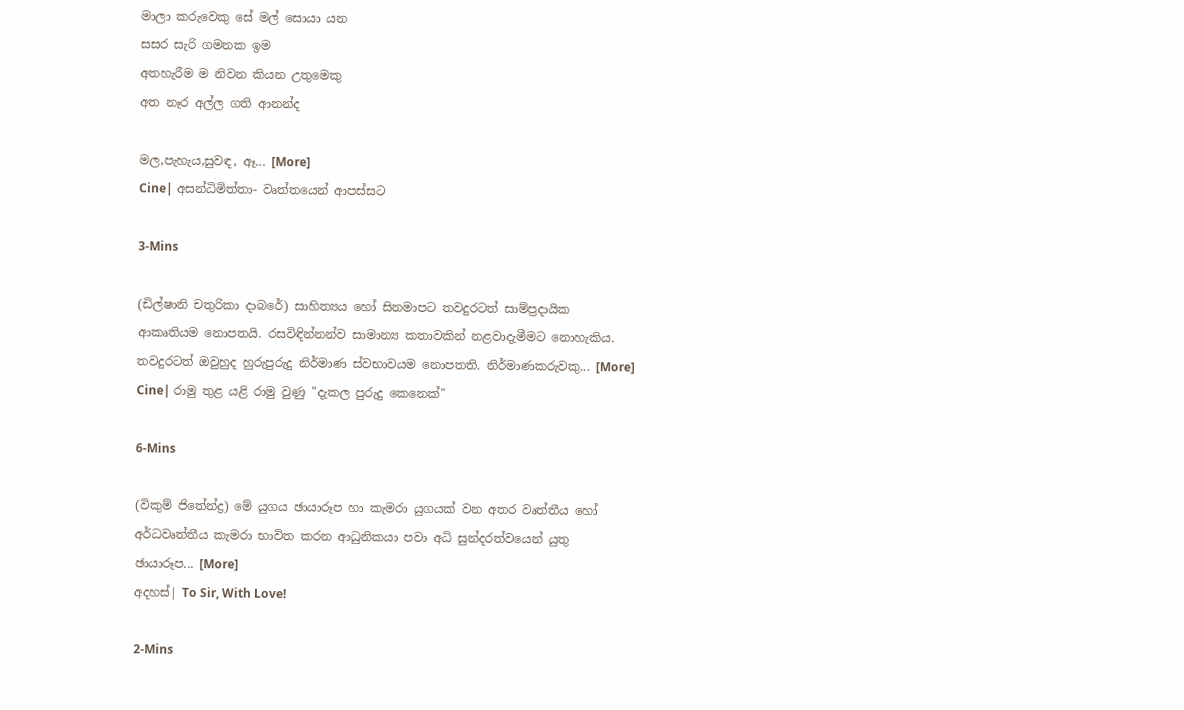මාලා කරුවෙකු සේ මල් සොයා යන
සසර සැරි ගමනක ඉම
අතහැරීම ම නිවන කියන උතුමෙකු
අත නෑර අල්ල ගති ආනන්ද

මල,පැහැය,සුවඳ, ඈ... [More]
Cine| අසන්ධිමිත්තා- වෘත්තයෙන් ආපස්සට

3-Mins

(ඩිල්ෂානි චතුරිකා දාබරේ) සාහිත්‍යය හෝ සිනමාපට තවදුරටත් සාම්ප්‍රදායික ආකෘතියම නොපතයි. රසවිඳින්නන්ව සාමාන්‍ය කතාවකින් නළවාදැමීමට නොහැකිය. තවදුරටත් ඔවුහුද හුරුපුරුදු නිර්මාණ ස්වභාවයම නොපතති. නිර්මාණකරුවකු... [More]
Cine| රාමු තුළ යළි රාමු වුණු "දැකල පුරුදු කෙනෙක්"

6-Mins

(විකුම් ජිතේන්ද්‍ර) මේ යුගය ඡායාරූප හා කැමරා යුගයක් වන අතර වෘත්තීය හෝ අර්ධවෘත්තීය කැමරා භාවිත කරන ආධුනිකයා පවා අධි සුන්දරත්වයෙන් යුතු ඡායාරූප... [More]
අදහස්| To Sir, With Love!

2-Mins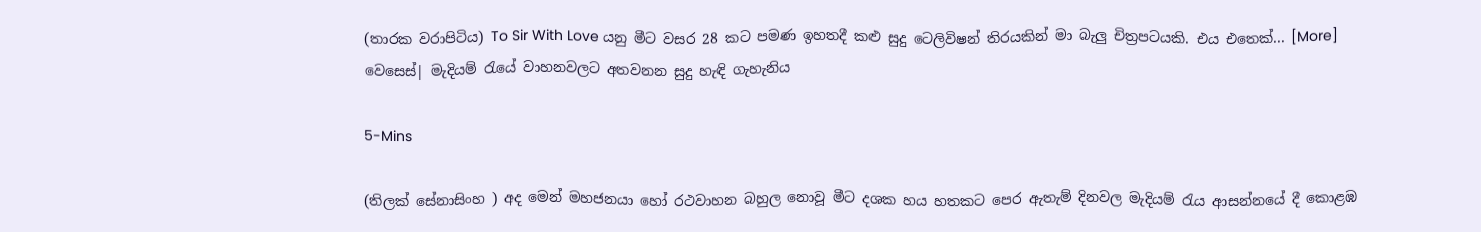(තාරක වරාපිටිය) To Sir With Love යනු මීට වසර 28 කට පමණ ඉහතදී කළු සුදු ටෙලිවිෂන් තිරයකින් මා බැලු චිත්‍රපටයකි. එය එතෙක්... [More]
වෙසෙස්| මැදියම් රැයේ වාහනවලට අතවනන සුදු හැඳි ගැහැනිය

5-Mins

(තිලක් සේනාසිංහ ) අද මෙන් මහජනයා හෝ රථවාහන බහුල නොවූ මීට දශක හය හතකට පෙර ඇතැම් දිනවල මැදියම් රැය ආසන්නයේ දී කොළඹ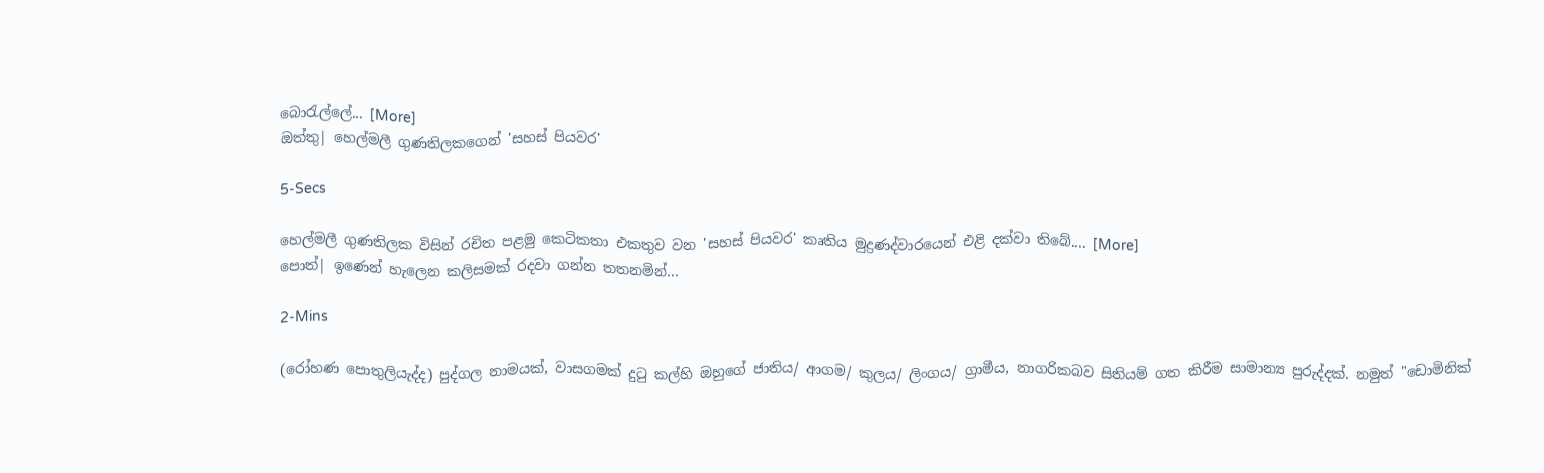බොරැල්ලේ... [More]
ඔත්තු| හෙල්මලී ගුණතිලකගෙන් 'සහස් පියවර'

5-Secs

හෙල්මලී ගුණතිලක විසින් රචිත පළමු කෙටිකතා එකතුව වන 'සහස් පියවර' කෘතිය මුද්‍රණද්වාරයෙන් එළි දක්වා තිබේ.... [More]
පොත්| ඉණෙන් හැලෙන කලිසමක් රදවා ගන්න තතනමින්...

2-Mins

(රෝහණ පොතුලියැද්ද) පුද්ගල නාමයක්, වාසගමක් දුටු කල්හි ඔහුගේ ජාතිය/ ආගම/ කුලය/ ලිංගය/ ග්‍රාමීය, නාගරිකබව සිතියම් ගත කිරීම සාමාන්‍ය පුරුද්දක්. නමුත් "ඩොමිනික්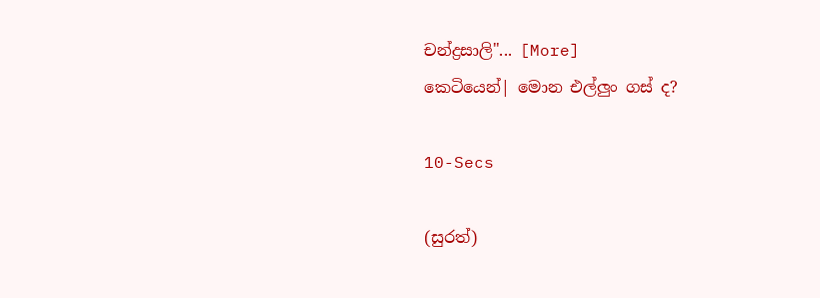චන්ද්‍රසාලි"... [More]
කෙටියෙන්| මොන එල්ලුං ගස් ද?

10-Secs

(සුරත්)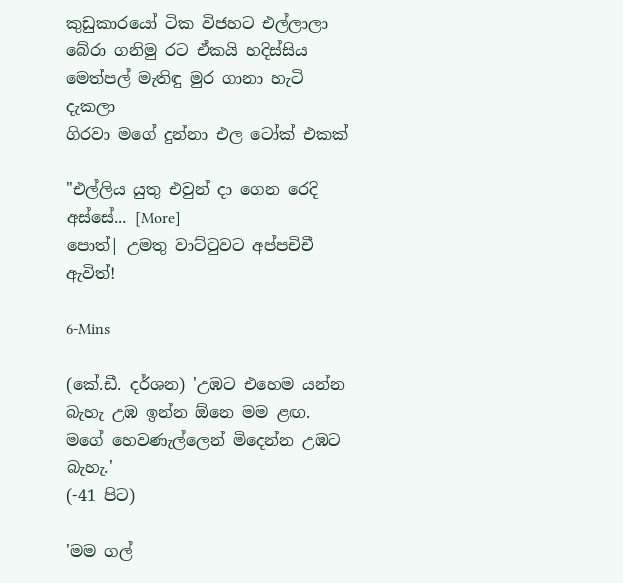කුඩුකාරයෝ ටික විජහට එල්ලාලා
බේරා ගනිමු රට ඒකයි හදිස්සිය
මෙත්පල් මැතිඳු මුර ගානා හැටි දැකලා
ගිරවා මගේ දුන්නා එල ටෝක් එකක්

"එල්ලිය යුතු එවුන් දා ගෙන රෙදි අස්සේ... [More]
පොත්| උමතු වාට්ටුවට අප්පචිචී ඇවිත්!

6-Mins

(කේ.ඩී. දර්ශන) 'උඹට එහෙම යන්න බැහැ උඹ ඉන්න ඕනෙ මම ළඟ. මගේ හෙවණැල්ලෙන් මිදෙන්න උඹට බැහැ.'
(-41 පිට)

'මම ගල්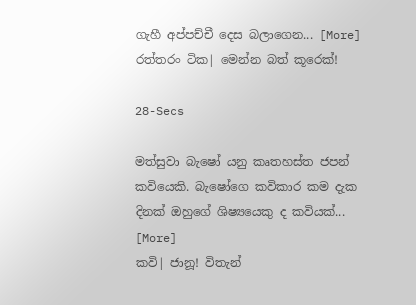ගැහී අප්පච්චී දෙස බලාගෙන... [More]
රත්තරං ටික| මෙන්න බත් කූරෙක්!

28-Secs

මත්සුවා බැෂෝ යනු කෘතහස්ත ජපන් කවියෙකි. බැෂෝගෙ කවිකාර කම දැක දිනක් ඔහුගේ ශිෂ්‍යයෙකු ද කවියක්... [More]
කවි| ජානූ! විතැන්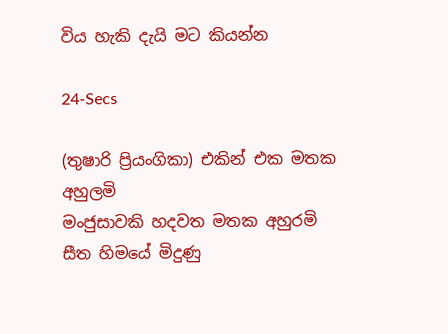විය හැකි දැයි මට කියන්න

24-Secs

(තුෂාරි ප්‍රියංගිකා) එකින් එක මතක අහුලමි
මංජුසාවකි හදවත මතක අහුරමි
සීත හිමයේ මිදුණු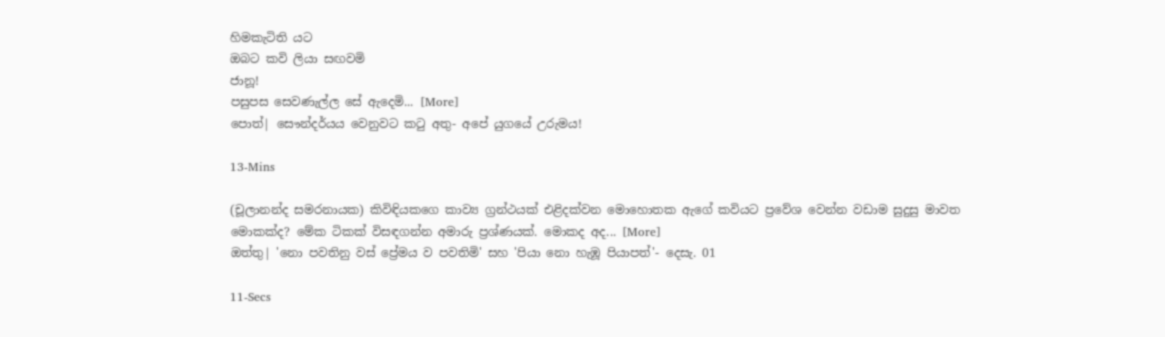හිමකැටිති යට
ඔබට කවි ලියා සඟවමි
ජානූ!
පසුපස සෙවණැල්ල සේ ඇදෙමි... [More]
පොත්| සෞන්දර්යය වෙනුවට කටු අතු- අපේ යුගයේ උරුමය!

13-Mins

(චූලානන්ද සමරනායක) කිවිඳියකගෙ කාව්‍ය ග්‍රන්ථයක් එළිදක්වන මොහොතක ඇගේ කවියට ප්‍රවේශ වෙන්න වඩාම සුදුසු මාවත මොකක්ද? මේක ටිකක් විසඳගන්න අමාරු ප්‍රශ්ණයක්. මොකද අද... [More]
ඔත්තු| 'නො පවතිනු වස් ප්‍රේමය ව පවතිමි' සහ 'පියා නො හැඹූ පියාපත්'- දෙසැ. 01

11-Secs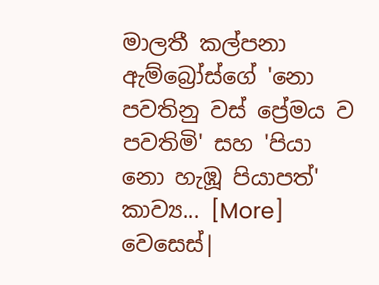මාලතී කල්පනා ඇම්බ්‍රෝස්ගේ 'නො පවතිනු වස් ප්‍රේමය ව පවතිමි' සහ 'පියා නො හැඹූ පියාපත්' කාව්‍ය... [More]
වෙසෙස්|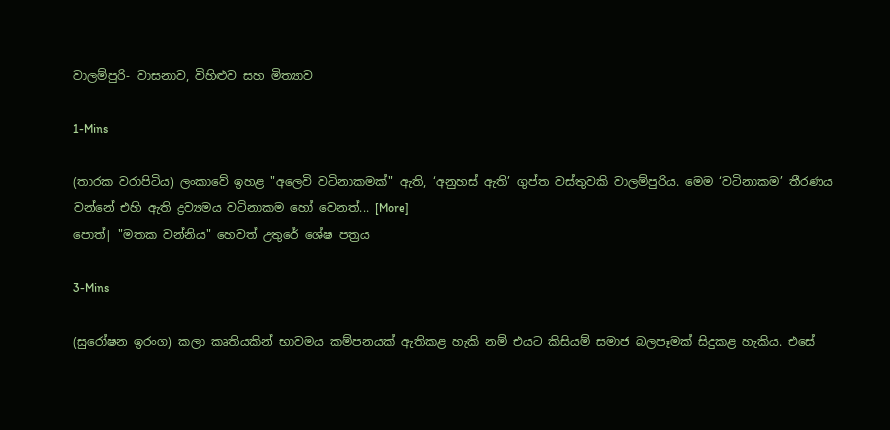වාලම්පුරි- වාසනාව, විහිළුව සහ මිත්‍යාව

1-Mins

(තාරක වරාපිටිය) ලංකාවේ ඉහළ "අලෙවි වටිනාකමක්" ඇති, ‘අනුහස් ඇති’ ගුප්ත වස්තුවකි වාලම්පුරිය. මෙම ‘වටිනාකම’ තීරණය වන්නේ එහි ඇති ද්‍රව්‍යමය වටිනාකම හෝ වෙනත්... [More]
පොත්| "මතක වන්නිය" හෙවත් උතුරේ ශේෂ පත්‍රය

3-Mins

(සුරෝෂන ඉරංග) කලා කෘතියකින් භාවමය කම්පනයක් ඇතිකළ හැකි නම් එයට කිසියම් සමාජ බලපෑමක් සිදුකළ හැකිය. එසේ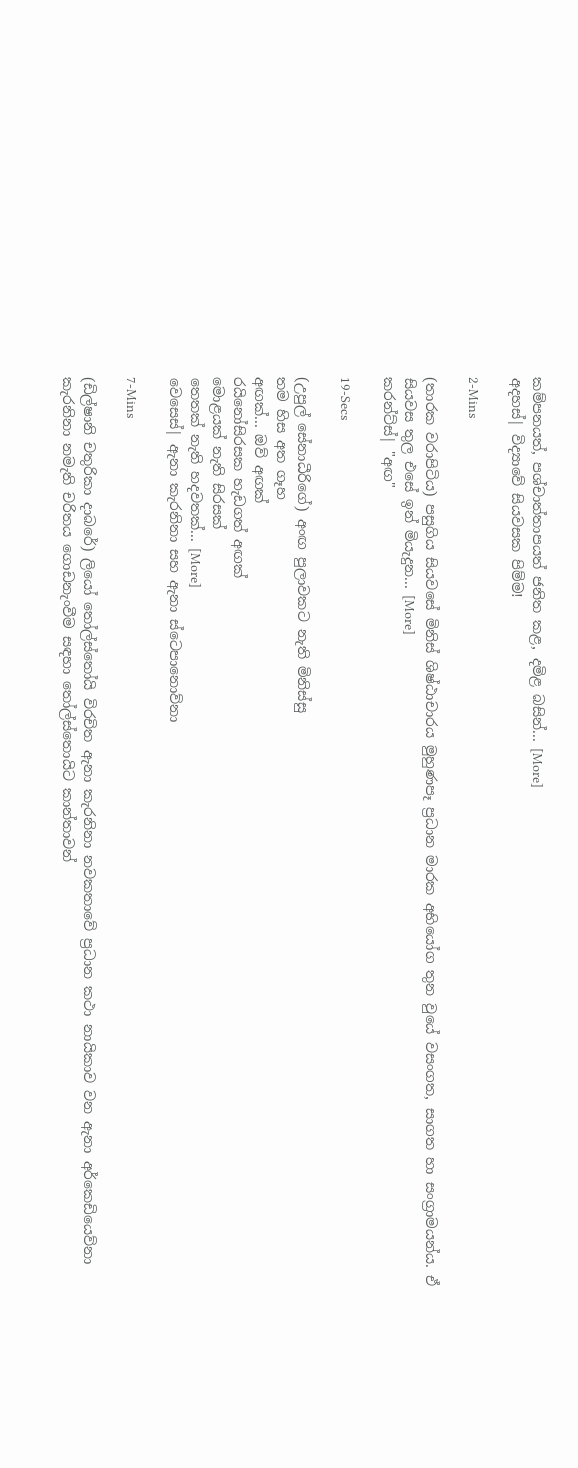කම්පනයත්, පශ්චාත්තාපයත් ජනිත කළ, දමිළ බසින්... [More]
අදහස්| විද්‍යාවේ සියවසක පිම්ම!

2-Mins

(තාරක වරාපිටිය) පසුගිය සියවසේ මිනිස් ශිෂ්ඨාචාරය මුහුණපෑ ප්‍රධාන මාරක අභියෝග තුන වුයේ වසංගත, සාගත හා සංග්‍රාමයන්ය. ඒ සියවස තුල එසේ ඉන් මියැදුන... [More]
කරන්ට්ස්| "අඟ"

19-Secs

(උපුල් සේනාධීරිගේ) අංඟ පුලාවකට නැති මිනිස්සු
තම හිස අත ගෑහ
අඟක්... ඔව් අඟක්
රයිනෝසිරසක හැඩගත් අඟක්
මොළයක් නැති සිරසක්
තෙතක් නැති හදවතක්... [More]
වෙසෙස්| ඇනා කැරනිනා සහ ඇනා ස්ටෙපානොව්නා

7-Mins

(ඩිල්ෂානි චතුරිකා දාබරේ) ලියෝ තෝල්ස්තෝයි විරචිත ඇනා කැරනිනා නවකතාවේ ප්‍රධාන කථා නායිකාව වන ඇනා අර්කෙඩියෙව්නා කැරනිනා නමැති චරිතය ගොඩනැංවීම සඳහා තෝල්ස්තොයිට කාන්තාවන්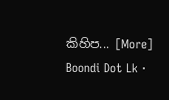කිහිප... [More]
Boondi Dot Lk ·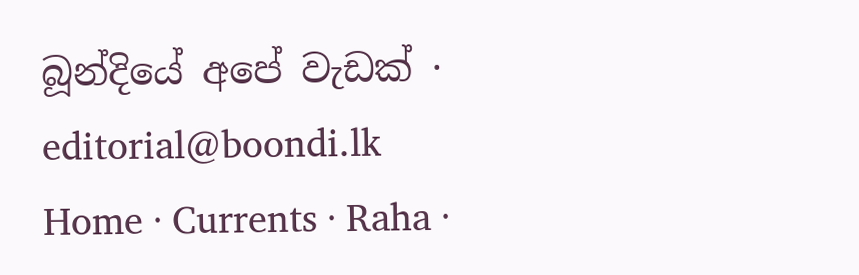බූන්දියේ අපේ වැඩක් · editorial@boondi.lk
Home · Currents · Raha ·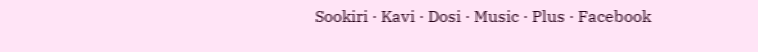Sookiri · Kavi · Dosi · Music · Plus · Facebook